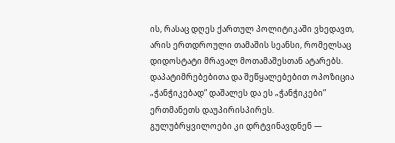ის, რასაც დღეს ქართულ პოლიტიკაში ვხედავთ, არის ერთდროული თამაშის სეანსი, რომელსაც დიდოსტატი მრავალ მოთამაშესთან ატარებს.
დაპატიმრებებითა და შეწყალებებით ოპოზიცია „ჭანჭიკებად“ დაშალეს და ეს „ჭანჭიკები“ ერთმანეთს დაუპირისპირეს. გულუბრყვილოები კი დრტვინავდნენ —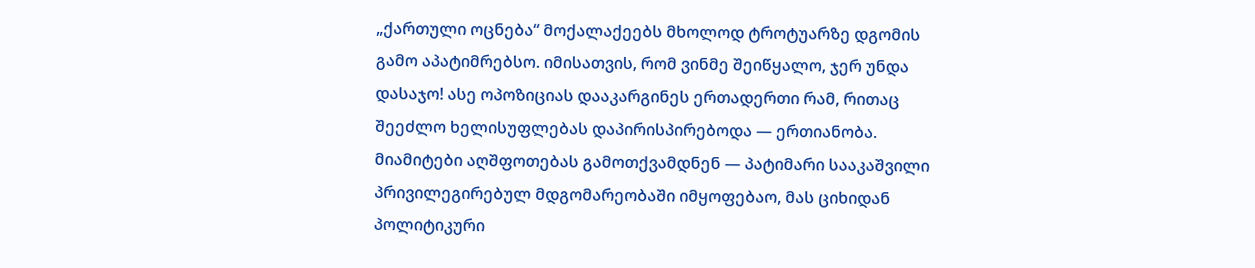„ქართული ოცნება“ მოქალაქეებს მხოლოდ ტროტუარზე დგომის გამო აპატიმრებსო. იმისათვის, რომ ვინმე შეიწყალო, ჯერ უნდა დასაჯო! ასე ოპოზიციას დააკარგინეს ერთადერთი რამ, რითაც შეეძლო ხელისუფლებას დაპირისპირებოდა — ერთიანობა.
მიამიტები აღშფოთებას გამოთქვამდნენ — პატიმარი სააკაშვილი პრივილეგირებულ მდგომარეობაში იმყოფებაო, მას ციხიდან პოლიტიკური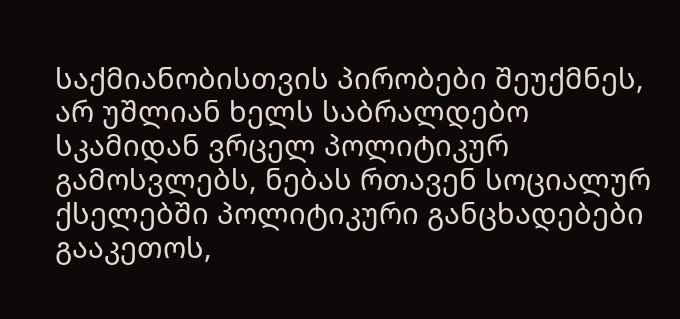საქმიანობისთვის პირობები შეუქმნეს, არ უშლიან ხელს საბრალდებო სკამიდან ვრცელ პოლიტიკურ გამოსვლებს, ნებას რთავენ სოციალურ ქსელებში პოლიტიკური განცხადებები გააკეთოს,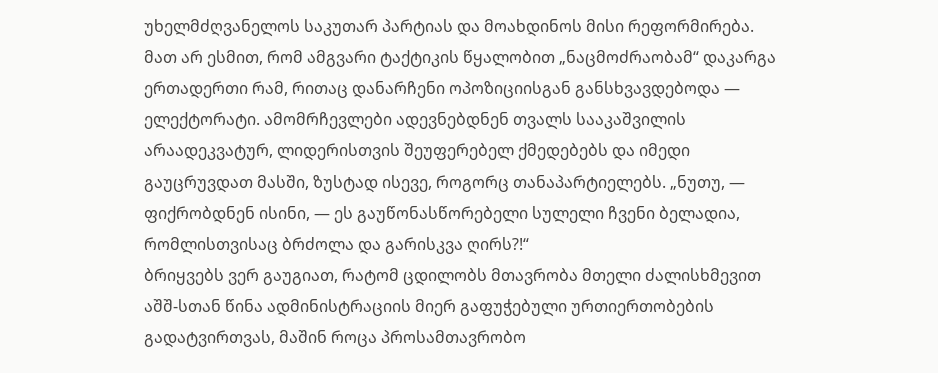უხელმძღვანელოს საკუთარ პარტიას და მოახდინოს მისი რეფორმირება. მათ არ ესმით, რომ ამგვარი ტაქტიკის წყალობით „ნაცმოძრაობამ“ დაკარგა ერთადერთი რამ, რითაც დანარჩენი ოპოზიციისგან განსხვავდებოდა — ელექტორატი. ამომრჩევლები ადევნებდნენ თვალს სააკაშვილის არაადეკვატურ, ლიდერისთვის შეუფერებელ ქმედებებს და იმედი გაუცრუვდათ მასში, ზუსტად ისევე, როგორც თანაპარტიელებს. „ნუთუ, — ფიქრობდნენ ისინი, — ეს გაუწონასწორებელი სულელი ჩვენი ბელადია, რომლისთვისაც ბრძოლა და გარისკვა ღირს?!“
ბრიყვებს ვერ გაუგიათ, რატომ ცდილობს მთავრობა მთელი ძალისხმევით აშშ-სთან წინა ადმინისტრაციის მიერ გაფუჭებული ურთიერთობების გადატვირთვას, მაშინ როცა პროსამთავრობო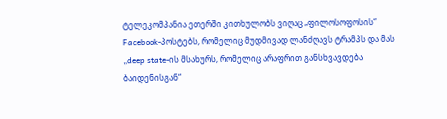ტელეკომპანია ეთერში კითხულობს ვიღაც „ფილოსოფოსის“ Facebook-პოსტებს, რომელიც მუდმივად ლანძღავს ტრამპს და მას „deep state-ის მსახურს, რომელიც არაფრით განსხვავდება ბაიდენისგან“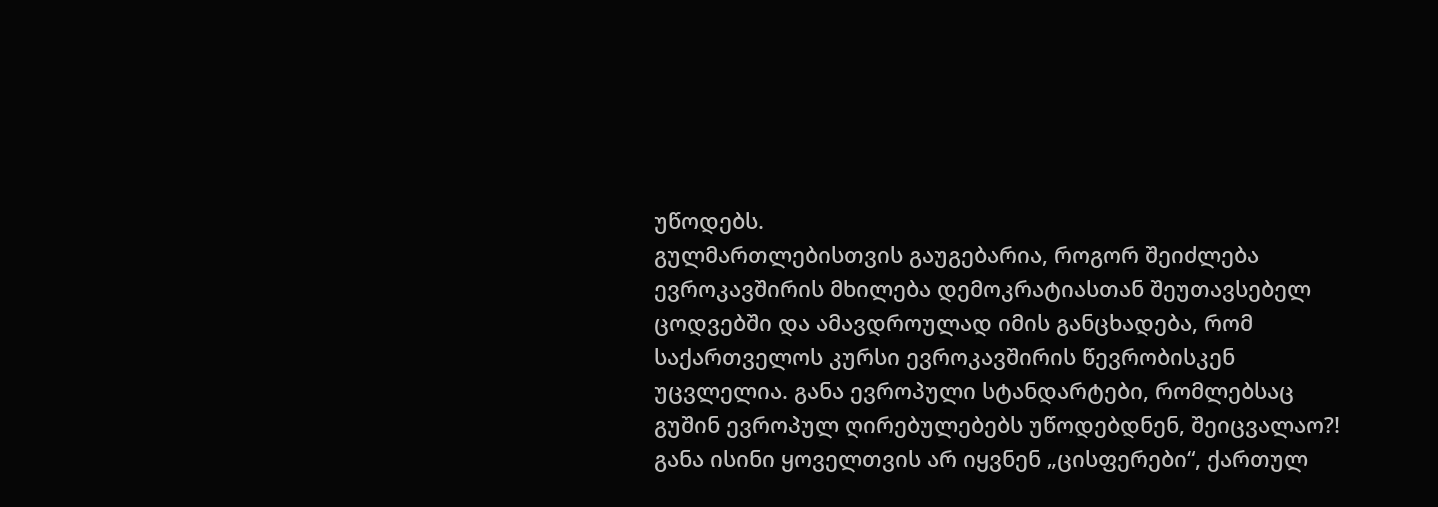უწოდებს.
გულმართლებისთვის გაუგებარია, როგორ შეიძლება ევროკავშირის მხილება დემოკრატიასთან შეუთავსებელ ცოდვებში და ამავდროულად იმის განცხადება, რომ საქართველოს კურსი ევროკავშირის წევრობისკენ უცვლელია. განა ევროპული სტანდარტები, რომლებსაც გუშინ ევროპულ ღირებულებებს უწოდებდნენ, შეიცვალაო?! განა ისინი ყოველთვის არ იყვნენ „ცისფერები“, ქართულ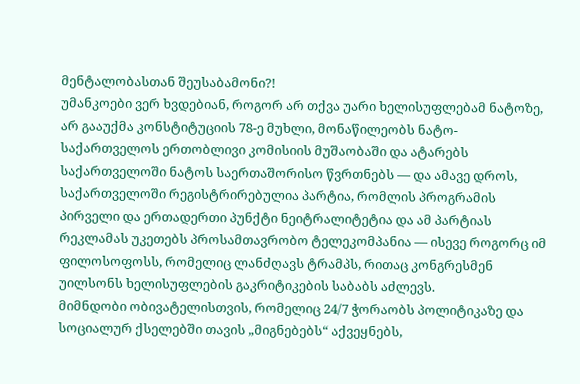მენტალობასთან შეუსაბამონი?!
უმანკოები ვერ ხვდებიან, როგორ არ თქვა უარი ხელისუფლებამ ნატოზე, არ გააუქმა კონსტიტუციის 78-ე მუხლი, მონაწილეობს ნატო-საქართველოს ერთობლივი კომისიის მუშაობაში და ატარებს საქართველოში ნატოს საერთაშორისო წვრთნებს — და ამავე დროს, საქართველოში რეგისტრირებულია პარტია, რომლის პროგრამის პირველი და ერთადერთი პუნქტი ნეიტრალიტეტია და ამ პარტიას რეკლამას უკეთებს პროსამთავრობო ტელეკომპანია — ისევე როგორც იმ ფილოსოფოსს, რომელიც ლანძღავს ტრამპს, რითაც კონგრესმენ უილსონს ხელისუფლების გაკრიტიკების საბაბს აძლევს.
მიმნდობი ობივატელისთვის, რომელიც 24/7 ჭორაობს პოლიტიკაზე და სოციალურ ქსელებში თავის „მიგნებებს“ აქვეყნებს,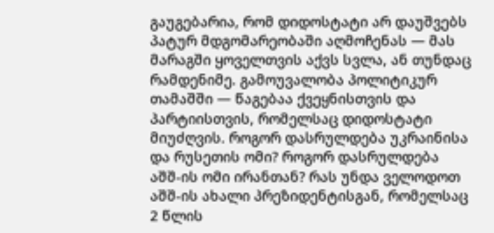გაუგებარია, რომ დიდოსტატი არ დაუშვებს პატურ მდგომარეობაში აღმოჩენას — მას მარაგში ყოველთვის აქვს სვლა, ან თუნდაც რამდენიმე. გამოუვალობა პოლიტიკურ თამაშში — წაგებაა ქვეყნისთვის და პარტიისთვის, რომელსაც დიდოსტატი მიუძღვის. როგორ დასრულდება უკრაინისა და რუსეთის ომი? როგორ დასრულდება აშშ-ის ომი ირანთან? რას უნდა ველოდოთ აშშ-ის ახალი პრეზიდენტისგან, რომელსაც 2 წლის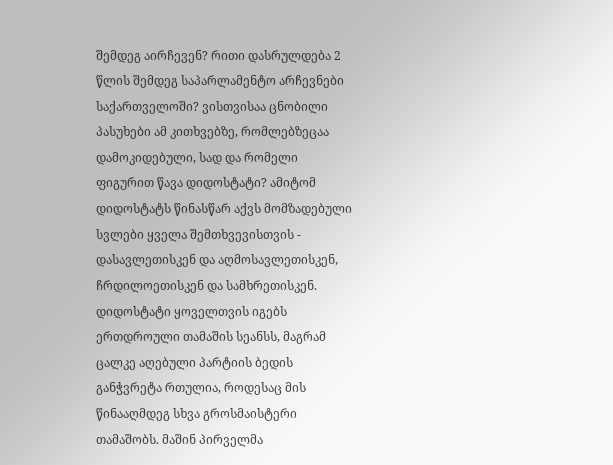შემდეგ აირჩევენ? რითი დასრულდება 2 წლის შემდეგ საპარლამენტო არჩევნები საქართველოში? ვისთვისაა ცნობილი პასუხები ამ კითხვებზე, რომლებზეცაა დამოკიდებული, სად და რომელი ფიგურით წავა დიდოსტატი? ამიტომ დიდოსტატს წინასწარ აქვს მომზადებული სვლები ყველა შემთხვევისთვის - დასავლეთისკენ და აღმოსავლეთისკენ, ჩრდილოეთისკენ და სამხრეთისკენ.
დიდოსტატი ყოველთვის იგებს ერთდროული თამაშის სეანსს, მაგრამ ცალკე აღებული პარტიის ბედის განჭვრეტა რთულია, როდესაც მის წინააღმდეგ სხვა გროსმაისტერი თამაშობს. მაშინ პირველმა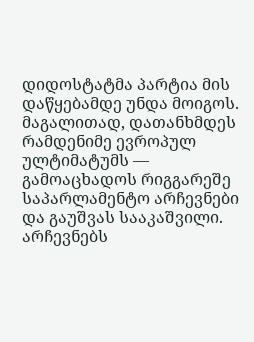დიდოსტატმა პარტია მის დაწყებამდე უნდა მოიგოს. მაგალითად, დათანხმდეს რამდენიმე ევროპულ ულტიმატუმს — გამოაცხადოს რიგგარეშე საპარლამენტო არჩევნები და გაუშვას სააკაშვილი. არჩევნებს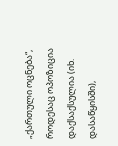„ქართული ოცნება“, როდესაც ოპოზიცია დაქსაქსულია (იხ. დასაწყისში),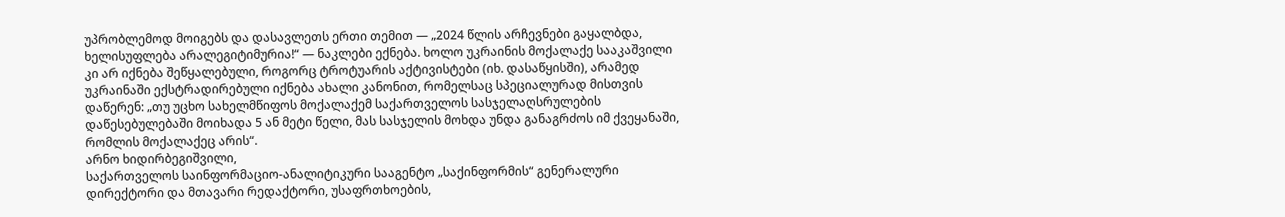უპრობლემოდ მოიგებს და დასავლეთს ერთი თემით — „2024 წლის არჩევნები გაყალბდა, ხელისუფლება არალეგიტიმურია!“ — ნაკლები ექნება. ხოლო უკრაინის მოქალაქე სააკაშვილი კი არ იქნება შეწყალებული, როგორც ტროტუარის აქტივისტები (იხ. დასაწყისში), არამედ უკრაინაში ექსტრადირებული იქნება ახალი კანონით, რომელსაც სპეციალურად მისთვის დაწერენ: „თუ უცხო სახელმწიფოს მოქალაქემ საქართველოს სასჯელაღსრულების დაწესებულებაში მოიხადა 5 ან მეტი წელი, მას სასჯელის მოხდა უნდა განაგრძოს იმ ქვეყანაში, რომლის მოქალაქეც არის“.
არნო ხიდირბეგიშვილი,
საქართველოს საინფორმაციო-ანალიტიკური სააგენტო „საქინფორმის“ გენერალური დირექტორი და მთავარი რედაქტორი, უსაფრთხოების,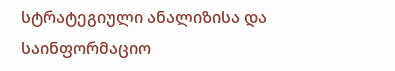სტრატეგიული ანალიზისა და საინფორმაციო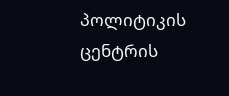პოლიტიკის ცენტრის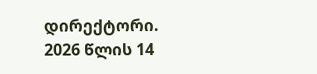დირექტორი.
2026 წლის 14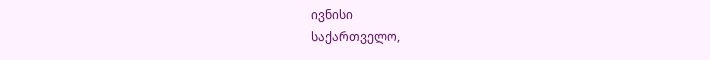ივნისი
საქართველო,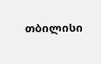თბილისი